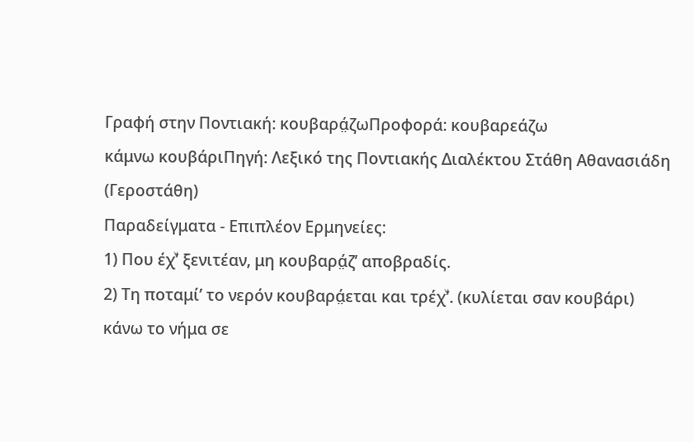Γραφή στην Ποντιακή: κουβαρά̤ζωΠροφορά: κουβαρεάζω
κάμνω κουβάριΠηγή: Λεξικό της Ποντιακής Διαλέκτου Στάθη Αθανασιάδη (Γεροστάθη)
Παραδείγματα - Επιπλέον Ερμηνείες:
1) Που έχͮ’ ξενιτέαν, μη κουβαρά̤ζ’ αποβραδίς.
2) Τη ποταμί’ το νερόν κουβαρά̤εται και τρέχͮ’. (κυλίεται σαν κουβάρι)
κάνω το νήμα σε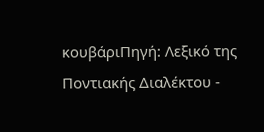κουβάριΠηγή: Λεξικό της Ποντιακής Διαλέκτου -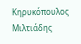Κηρυκόπουλος Μιλτιάδης